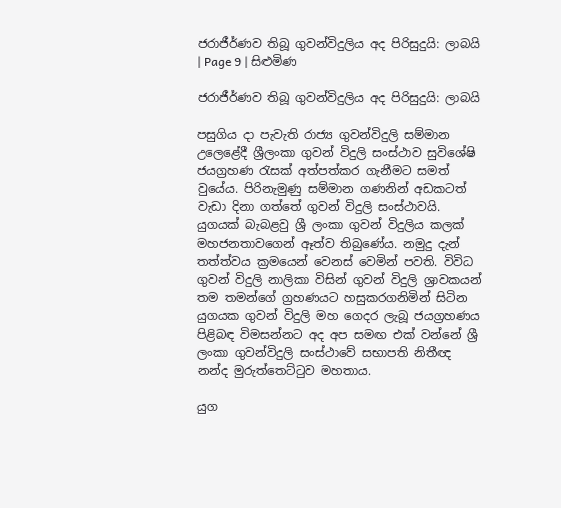ජරාජීර්ණව තිබූ ගුවන්විදුලිය අද පිරිසුදුයි: ලාබයි | Page 9 | සිළුමිණ

ජරාජීර්ණව තිබූ ගුවන්විදුලිය අද පිරිසුදුයි: ලාබයි

පසුගිය දා පැවැති රාජ්‍ය ගුවන්විදුලි සම්මාන උලෙළේදී ශ්‍රීලංකා ගුවන් විදුලි සංස්ථාව සුවිශේෂි ජයග්‍රහණ රැසක් අත්පත්කර ගැනීමට සමත් වුයේය. පිරිනැමුණු සම්මාන ගණනින් අඩකටත් වැඩා දිනා ගත්තේ ගුවන් විදුලි සංස්ථාවයි. යුගයක් බැබළවු ශ්‍රී ලංකා ගුවන් විදුලිය කලක් මහජනතාවගෙන් ඈත්ව තිබුණේය. නමුදු දැන් තත්ත්වය ක්‍රමයෙන් වෙනස් වෙමින් පවති. විවිධ ගුවන් විදුලි නාලිකා විසින් ගුවන් විදුලි ශ්‍රාවකයන් තම තමන්ගේ ග්‍රහණයට හසුකරගනිමින් සිටින යුගයක ගුවන් විදුලි මහ ගෙදර ලැබූ ජයග්‍රහණය පිළිබඳ විමසන්නට අද අප සමඟ එක් වන්නේ ශ්‍රී ලංකා ගුවන්විදුලි සංස්ථාවේ සභාපති නිතීඥ නන්ද මුරුත්තෙට්ටුව මහතාය.

යුග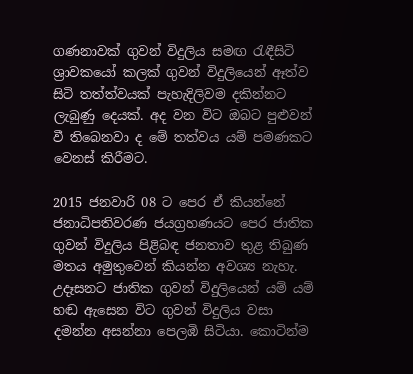ගණනාවක් ගුවන් විදුලිය සමඟ රැඳීසිටි ශ්‍රාවකයෝ කලක් ගුවන් විදුලියෙන් ඈත්ව සිටි තත්ත්වයක් පැහැදිලිවම දකින්නට ලැබුණු දෙයක්. අද වන විට ඔබට පුළුවන් වී තිබෙනවා ද මේ තත්වය යම් පමණකට වෙනස් කිරීමට.

2015 ජනවාරි 08 ට පෙර ඒ කියන්නේ ජනාධිපතිවරණ ජයග්‍රහණයට පෙර ජාතික ගුවන් විදුලිය පිළිබඳ ජනතාව තුළ තිබුණ මතය අමුතුවෙන් කියන්න අවශ්‍ය නැහැ. උදෑසනට ජාතික ගුවන් විදුලියෙන් යම් යම් හඬ ඇසෙන විට ගුවන් විදුලිය වසා දමන්න ‍අසන්නා පෙලඹි සිටියා. කොටින්ම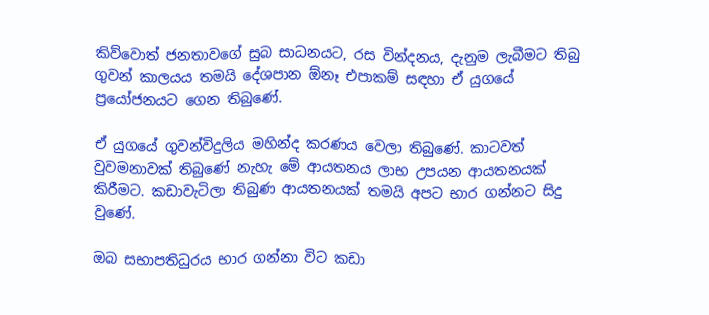කිව්වොත් ජනතාවගේ සුබ සාධනයට, රස වින්දනය, දැනුම ලැබීමට තිබු ගුවන් කාලයය තමයි දේශපාන ඕනෑ එපාකම් සඳහා ඒ යුගයේ ප්‍රයෝජනයට ගෙන තිබුණේ.

ඒ යුගයේ ගුවන්විදුලිය මහින්ද කරණය වෙලා තිබුණේ. කාටවත් වුවමනාවක් තිබුණේ නැහැ මේ ආයතනය ලාභ උපයන ආයතනයක් කිරීමට. කඩාවැටිලා තිබුණ ආයතනයක් තමයි අපට භාර ගන්නට සිදු වුණේ.

ඔබ සභාපතිධුරය භාර ගන්නා විට කඩා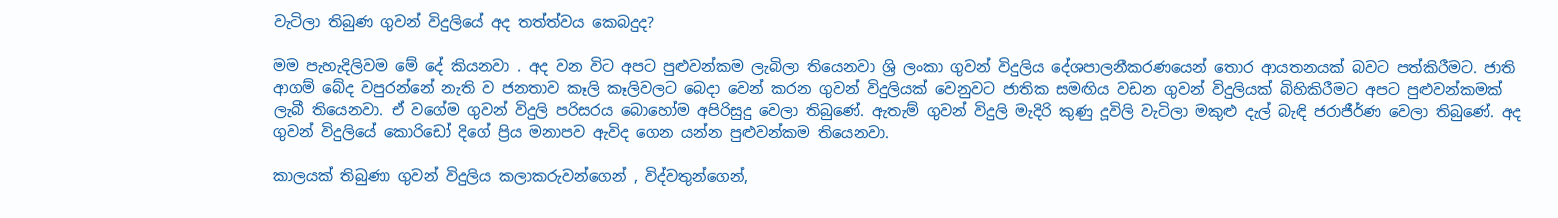වැටිලා තිබුණ ගුවන් විදුලියේ අද තත්ත්වය කෙබදුද?

මම පැහැදිලිවම මේ දේ කියනවා . අද වන විට අපට පුළුවන්කම ලැබිලා තියෙනවා ශ්‍රි ලංකා ගුවන් විදුලිය දේශපාලනීකරණයෙන් තොර ආයතනයක් බවට පත්කිරීමට. ජාති ආගම් බේද වපුරන්නේ නැති ව ජනතාව කෑලි කෑලිවලට බෙදා වෙන් කරන ගුවන් විදුලියක් වෙනුවට ජාතික සමඟිය වඩන ගුවන් විදුලියක් බිහිකිරීමට අපට පුළුවන්කමක් ලැබී තියෙනවා. ඒ වගේම ගුවන් විදුලි පරිසරය බොහෝම අපිරිසුදු වෙලා තිබුණේ. ඇතැම් ගුවන් විදුලි මැදිරි කුණු දූවිලි වැටිලා මකුළු දැල් බැඳි ජරාජීර්ණ වෙලා තිබුණේ. අද ගුවන් විදුලියේ කොරිඩෝ දිගේ ප්‍රිය මනාපව ඇවිද ගෙන යන්න පුළුවන්කම තියෙනවා.

කාලයක් තිබුණා ගුවන් විදුලිය කලාකරුවන්ගෙන් , විද්වතුන්ගෙන්,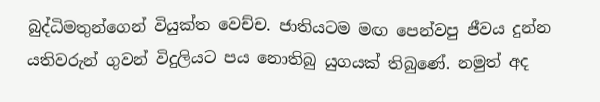බුද්ධිමතුන්ගෙන් වියුක්ත වෙච්ච. ජාතියටම මඟ පෙන්වපු ජීවය දුන්න යතිවරුන් ගුවන් විදුලියට පය නොතිබු යුගයක් තිබුණේ. නමුත් අද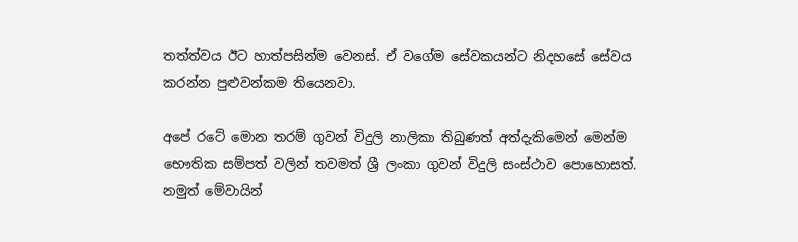තත්ත්වය ඊට හාත්පසින්ම වෙනස්. ඒ වගේම සේවකයන්ට නිදහසේ සේවය කරන්න පුළුවන්කම තියෙනවා.

අපේ රටේ මොන තරම් ගුවන් විදුලි නාලිකා තිබුණත් අත්දැකිමෙන් මෙන්ම භෞතික සම්පත් වලින් තවමත් ශ්‍රී ලංකා ගුවන් විදුලි සංස්ථාව පොහොසත්. නමුත් මේවායින්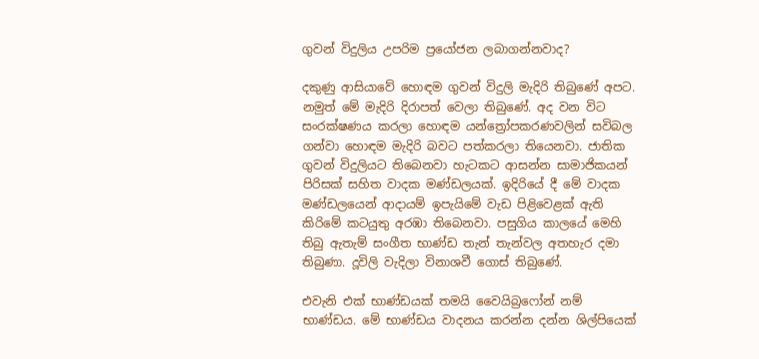ගුවන් විදුලිය උපරිම ප්‍රයෝජන ලබාගන්නවාද?

දකුණු ආසියාවේ හොඳම ගුවන් විදුලි මැදිරි තිබුණේ අපට. නමුත් මේ මැදිරි දිරාපත් වෙලා තිබුණේ. අද වන විට සංරක්ෂණය කරලා හොඳම යන්ත්‍රෝපකරණවලින් සවිබල ගන්වා හොඳම මැදිරි බවට පත්කරලා තියෙනවා. ජාතික ගුවන් විදුලියට තිබෙනවා හැටකට ආසන්න සාමාජිකයන් පිරිසක් සහිත වාදක මණ්ඩලයක්. ඉදිරියේ දී මේ වාදක මණ්ඩලයෙන් ආදායම් ඉපැයිමේ වැඩ පිළිවෙළක් ඇති කිරිමේ කටයුතු අරඹා තිබෙනවා. පසුගිය කාලයේ මෙහි තිබු ඇතැම් සංගීත භාණ්ඩ තැන් තැන්වල අතහැර දමා තිබුණා. දූවිලි වැදිලා විනාශවී ගොස් තිබුණේ.

එවැනි එක් භාණ්ඩයක් තමයි වෛයිබ්‍රෆෝන් නම් භාණ්ඩය. මේ භාණ්ඩය වාදනය කරන්න දන්න ශිල්පියෙක්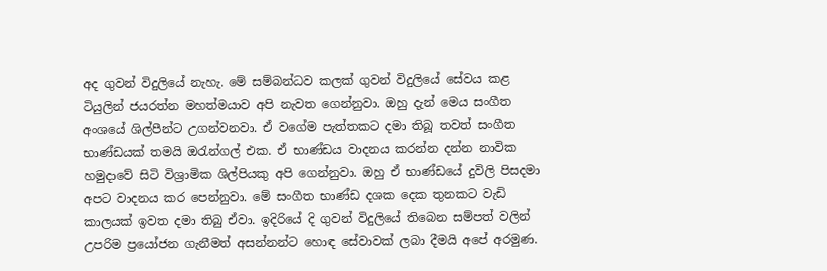අද ගුවන් විදුලියේ නැහැ. මේ සම්බන්ධව කලක් ගුවන් විදුලියේ සේවය කළ ටියුලින් ජයරත්න මහත්මයාව අපි නැවත ගෙන්නුවා. ඔහු දැන් මෙය සංගීත අංශයේ ශිල්පීන්ට උගන්වනවා. ඒ වගේම පැත්තකට දමා තිබූ තවත් සංගීත භාණ්ඩයක් තමයි ඔරැන්ගල් එක. ඒ භාණ්ඩය වාදනය කරන්න දන්න නාවික හමුදාවේ සිටි විශ්‍රාමික ශිල්පියකු අපි ගෙන්නුවා. ඔහු ඒ භාණ්ඩයේ දුවිලි පිසදමා අපට වාදනය කර පෙන්නුවා. මේ සංගීත භාණ්ඩ දශක දෙක තුනකට වැඩි කාලයක් ඉවත දමා තිබු ඒවා. ඉදිරියේ දි ගුවන් විදුලියේ තිබෙන සම්පත් වලින් උපරිම ප්‍රයෝජන ගැනීමත් අසන්නන්ට හොඳ සේවාවක් ලබා දීමයි අපේ අරමුණ.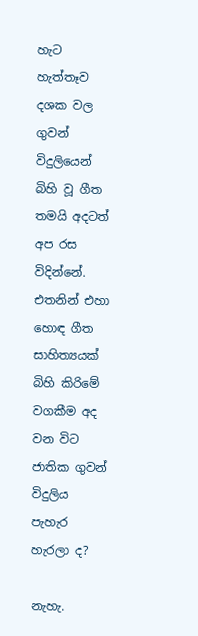හැට හැත්තෑව දශක වල ගුවන් විදුලියෙන් බිහි වූ ගීත තමයි අදටත් අප රස විදින්නේ. එතනින් එහා හොඳ ගීත සාහිත්‍යයක් බිහි කිරිමේ වගකීම අද වන විට ජාතික ගුවන් විදුලිය පැහැර හැරලා ද?

නැහැ.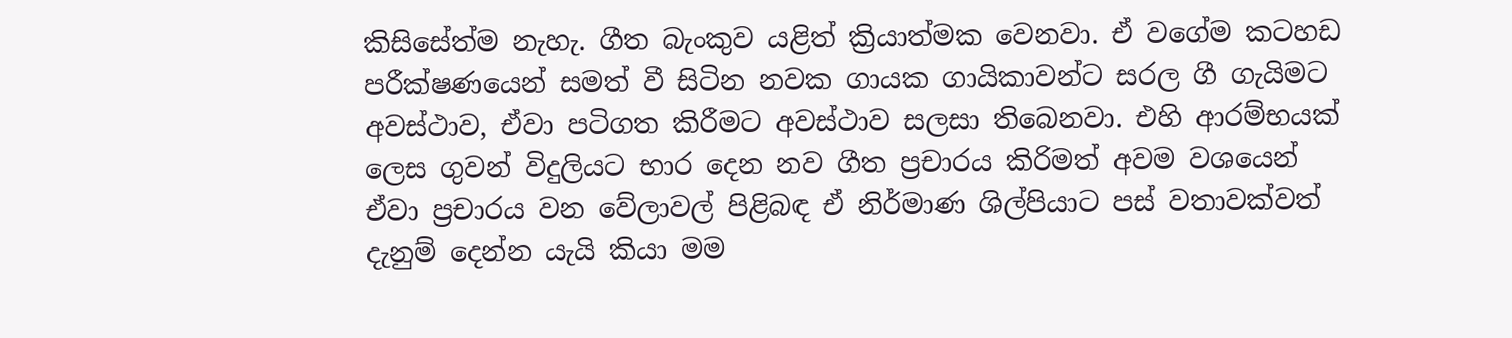කිසිසේත්ම නැහැ. ගීත බැංකුව යළිත් ක්‍රියාත්මක වෙනවා. ඒ වගේම කටහඩ පරීක්ෂණයෙන් සමත් වී සිටින නවක ගායක ගායිකාවන්ට සරල ගී ගැයිමට අවස්ථාව, ඒවා පටිගත කිරීමට අවස්ථාව සලසා තිබෙනවා. එහි ආරම්භයක් ලෙස ගුවන් විදුලියට භාර දෙන නව ගීත ප්‍රචාරය කිරිමත් අවම වශයෙන් ඒවා ප්‍රචාරය වන වේලාවල් පිළිබඳ ඒ නිර්මාණ ශිල්පියාට පස් වතාවක්වත් දැනුම් දෙන්න යැයි කියා මම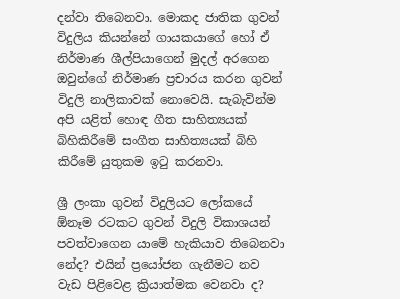දන්වා තිබෙනවා. මොකද ජාතික ගුවන් විදුලිය කියන්නේ ගායකයාගේ හෝ ඒ නිර්මාණ ශීල්පියාගෙන් මුදල් අරගෙන ඔවුන්ගේ නිර්මාණ ප්‍රචාරය කරන ගුවන් විදුලි නාලිකාවක් නොවෙයි. සැබැවින්ම අපි යළිත් හොඳ ගීත සාහිත්‍යයක් බිහිකිරීමේ සංගීත සාහිත්‍යයක් බිහි කිරීමේ යුතුකම ඉටු කරනවා.

ශ්‍රී ලංකා ගුවන් විදුලියට ලෝකයේ ඕනෑම රටකට ගුවන් විදුලි විකාශයන් පවත්වාගෙන යාමේ හැකියාව තිබෙනවා නේද? එයින් ප්‍රයෝජන ගැනීමට නව වැඩ පිළිවෙළ ක්‍රියාත්මක වෙනවා ද?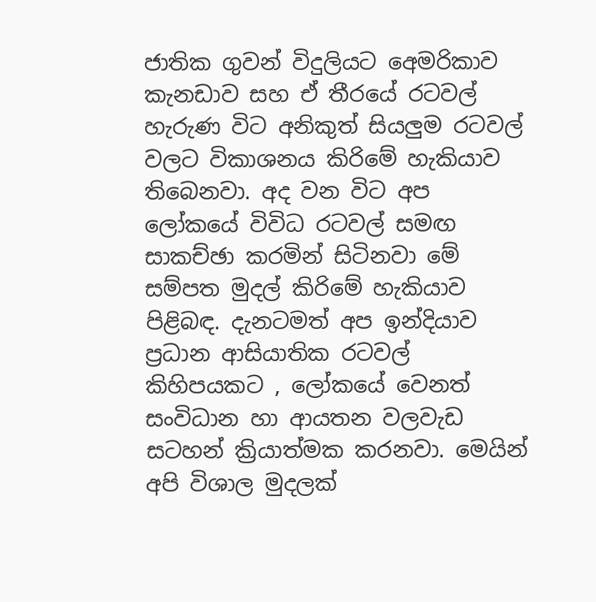ජාතික ගුවන් විදුලියට අ‍ෙමරිකාව කැනඩාව සහ ඒ තීරයේ රටවල් හැරුණ විට අනිකුත් සියලුම රටවල් වලට විකාශනය කිරිමේ හැකියාව තිබෙනවා. අද වන විට අප ලෝකයේ විවිධ රටවල් සමඟ සාකච්ඡා කරමින් සිටිනවා මේ සම්පත මුදල් කිරිමේ හැකියාව පිළිබඳ. දැනටමත් අප ඉන්දියාව ප්‍රධාන ආසියාතික රටවල් කිහිපයකට , ලෝකයේ වෙනත් සංවිධාන හා ආයතන වලවැඩ සටහන් ක්‍රියාත්මක කරනවා. මෙයින් අපි විශාල මුදලක්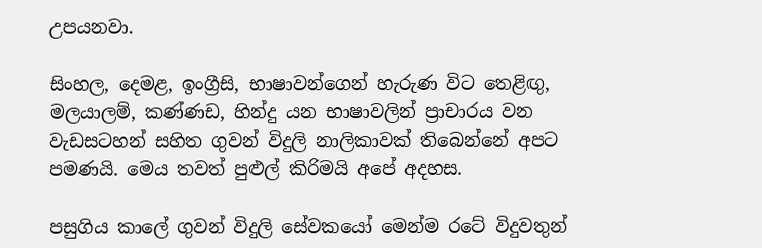උපයනවා.

සිංහල, දෙමළ, ඉංග්‍රීසි, භාෂාවන්ගෙන් හැරුණ විට තෙළිඟු, මලයාලම්, කණ්ණඩ, හින්දු යන භාෂාවලින් ප්‍රාචාරය වන වැඩසටහන් සහිත ගුවන් විදුලි නාලිකාවක් තිබෙන්නේ අපට පමණයි. මෙය තවත් පුළුල් කිරිමයි අපේ අදහස.

පසුගිය කාලේ ගුවන් විදුලි සේවකයෝ මෙන්ම රටේ විදුවතුන්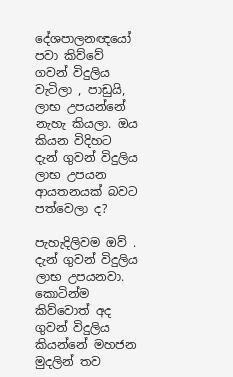දේශපාලනඥයෝ පවා කිව්වේ ගවන් විදුලිය වැටිලා , පාඩුයි, ලාභ උපයන්නේ නැහැ කියලා. ඔය කියන විදිහට දැන් ගුවන් විදුලිය ලාභ උපයන ආයතනයක් බව‍ට පත්වෙලා ද?

පැහැදිලිවම ඔව් . දැන් ගුවන් විදුලිය ලාභ උපයනවා. කොටින්ම කිව්වොත් අද ගුවන් විදුලිය කියන්නේ මහජන මුදලින් තව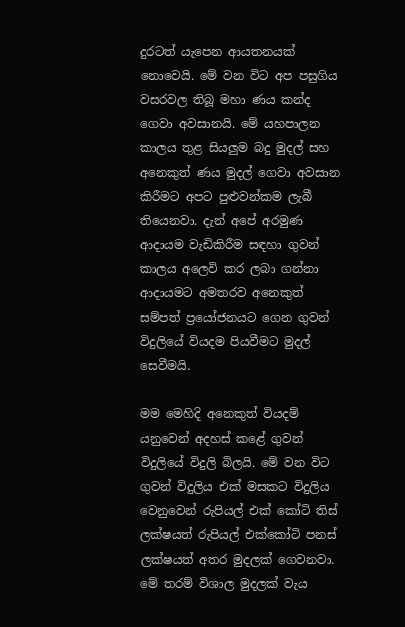දුරටත් යැපෙන ආයතනයක් නොවෙයි. මේ වන විට අප පසුගිය වසරවල තිබූ මහා ණය කන්ද ගෙවා අවසානයි. මේ යහපාලන කාලය තුළ සියලුම බදු මුදල් සහ අනෙකුත් ණය මුදල් ගෙවා අවසාන කිරීමට අපට පුළුවන්කම ලැබී තියෙනවා. දැන් අපේ අරමුණ ආදායම වැඩිකිරීම සඳහා ගුවන් කාලය අලෙවි කර ලබා ගන්නා ආදායමට අමතරව අනෙකුත් සම්පත් ප්‍රයෝජනයට ගෙන ගුවන් විදුලියේ වියදම පියවීමට මුදල් සෙවීමයි.

මම මෙහිදි අනෙකුත් වියදම් යනුවෙන් අදහස් කළේ ගුවන් විදුලියේ විදුලි බිලයි. මේ වන විට ගුවන් විදුලිය එක් මසකට විදුලිය වෙනුවෙන් රුපියල් එක් කෝටි තිස් ලක්ෂයත් රුපියල් එක්කෝටි පනස් ලක්ෂයත් අතර මුදලක් ගෙවනවා. මේ තරම් විශාල මුදලක් වැය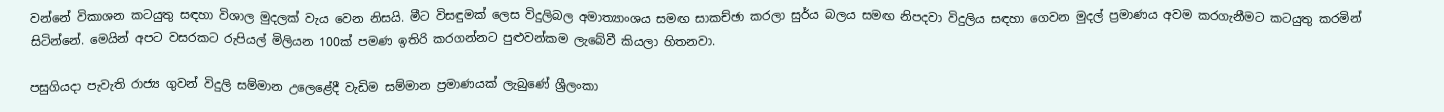වන්නේ විකාශන කටයුතු සඳහා විශාල මුදලක් වැය වෙන නිසයි. මීට විසඳුමක් ලෙස විදුලිබල අමාත්‍යාංශය සමඟ සාකච්ඡා කරලා සුර්ය බලය සමඟ නිපදවා විදුලිය සඳහා ගෙවන මුදල් ප්‍රමාණය අවම කරගැනීමට කටයුතු කරමින් සිටින්නේ. මෙයින් අපට වසරකට රුපියල් මිලියන 100ක් පමණ ඉතිරි කරගන්නට පුළුවන්කම ලැබේවී කියලා හිතනවා.

පසුගියදා පැවැති රාජ්‍ය ගුවන් විදුලි සම්මාන උලෙළේදී වැඩිම සම්මාන ප්‍රමාණයක් ලැබුණේ ශ්‍රීලංකා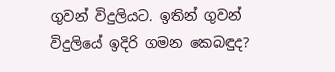ගුවන් විදුලියට. ඉතින් ගුවන් විදුලියේ ඉදිරි ගමන කෙබඳුද?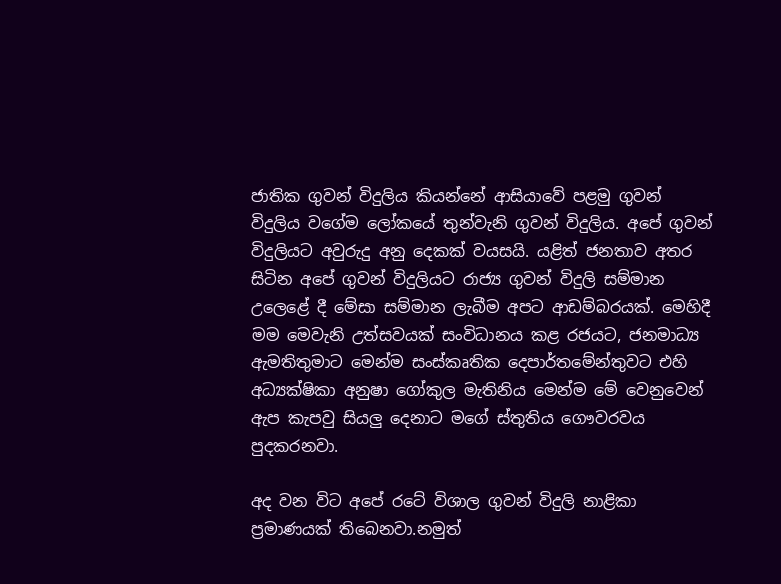ජාතික ගුවන් විදුලිය කියන්නේ ආසියාවේ පළමු ගුවන් විදුලිය වගේම ලෝකයේ තුන්වැනි ගුවන් විදුලිය. අපේ ගුවන් විදුලියට අවුරුදු අනු දෙකක් වයසයි. යළිත් ජනතාව අතර සිටින අපේ ගුවන් විදුලියට රාජ්‍ය ගුවන් විදුලි සම්මාන උලෙළේ දී මේසා සම්මාන ලැබීම අපට ආඩම්බරයක්. මෙහිදී මම මෙවැනි උත්සවයක් සංවිධානය කළ රජයට, ජනමාධ්‍ය ඇමතිතුමාට මෙන්ම සංස්කෘතික දෙපාර්තමේන්තුවට එහි අධ්‍යක්ෂිකා අනුෂා ගෝකුල මැතිනිය මෙන්ම මේ වෙනුවෙන් ඇප කැපවු සියලු දෙනාට මගේ ස්තුතිය ගෞවරවය පුදකරනවා.

අද වන විට අපේ රටේ විශාල ගුවන් විදුලි නාළිකා ප්‍රමාණයක් තිබෙනවා.නමුත්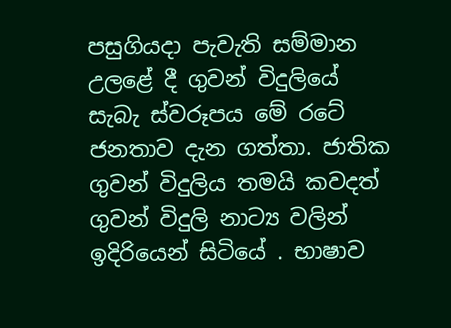පසුගියදා පැවැති සම්මාන උලළේ දී ගුවන් විදුලියේ සැබැ ස්වරූපය මේ රටේ ජනතාව දැන ගත්තා. ජාතික ගුවන් විදුලිය තමයි කවදත් ගුවන් විදුලි නාට්‍ය වලින් ඉදිරියෙන් සිටියේ . භාෂාව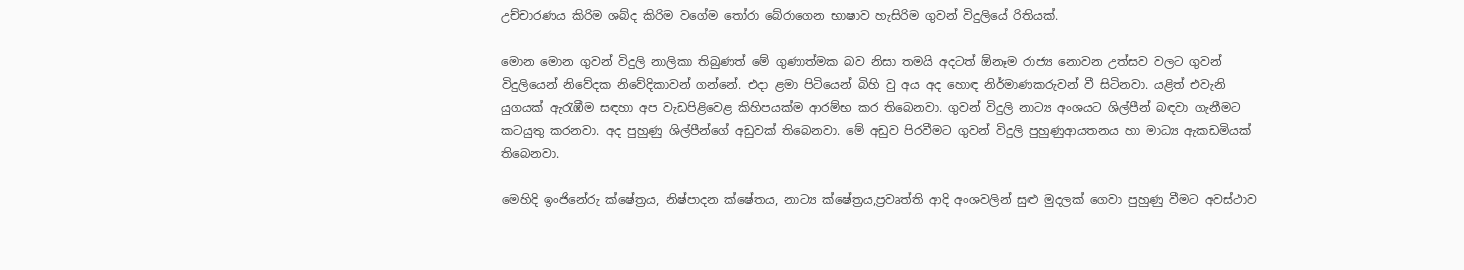උච්චාරණය කිරිම ශබ්ද කිරිම වගේම තෝරා බේරාගෙන භාෂාව හැසිරිම ගුවන් විදුලියේ රිතියක්.

මොන මොන ගුවන් විදුලි නාලිකා තිබුණත් මේ ගුණාත්මක බව නිසා තමයි අදටත් ඕනෑම රාජ්‍ය නොවන උත්සව වලට ගුවන් විදුලියෙන් නිවේදක නිවේදිකාවන් ගන්නේ. එදා ළමා පිටියෙන් බිහි වු අය අද හොඳ නිර්මාණකරුවන් වී සිටිනවා. යළිත් එවැනි යුගයක් ඇරැඹීම සඳහා අප වැඩපිළිවෙළ කිහිපයක්ම ආරම්භ කර තිබෙනවා. ගුවන් විදුලි නාට්‍ය අංශයට ශිල්පීන් බඳවා ගැනීමට කටයුතු කරනවා. අද පුහුණු ශිල්පීන්ගේ අඩුවක් තිබෙනවා. මේ අඩුව පිරවීමට ගුවන් විදුලි පුහුණුආයතනය හා මාධ්‍ය ඇකඩමියක් තිබෙනවා.

මෙහිදි ඉංජිනේරු ක්ෂේත්‍රය, නිෂ්පාදන ‍ක්ෂේතය, නාට්‍ය ‍ක්ෂේත්‍රය,ප්‍රවෘත්ති ආදි අංශවලින් සුළු මුදලක් ගෙවා පුහුණු වීමට අවස්ථාව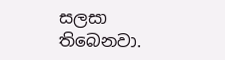සලසා තිබෙනවා.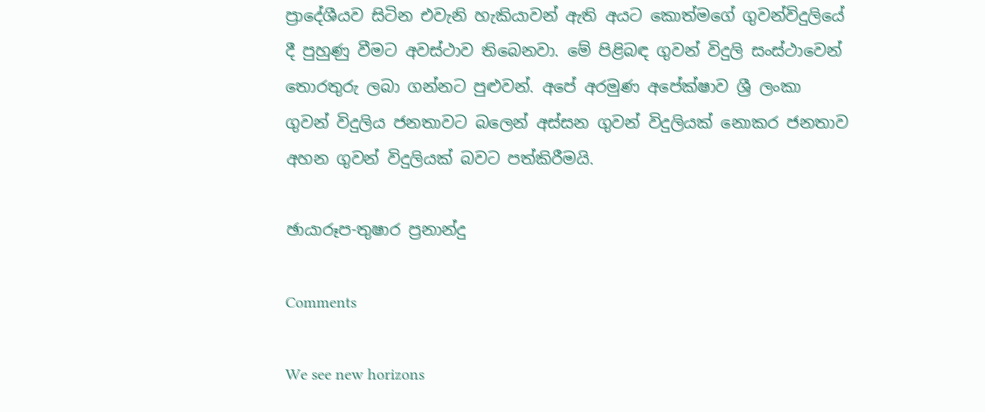ප්‍රාදේශීයව සිටින එවැනි හැකියාවන් ඇති අයට කොත්මගේ ගුවන්විදුලියේ දී පුහුණු වීමට අවස්ථාව තිබෙනවා. මේ පිළිබඳ ගුවන් විදුලි සංස්ථාවෙන් තොරතුරු ලබා ගන්නට පුළුවන්. අපේ අරමුණ අපේක්ෂාව ශ්‍රී ලංකා ගුවන් විදුලිය ජනතාවට බලෙන් අස්සන ගුවන් විදුලියක් නොකර ජනතාව අහන ගුවන් විදුලියක් බවට පත්කිරීමයි.

ඡායාරූප-තුෂාර ප්‍රනාන්දු

Comments

We see new horizons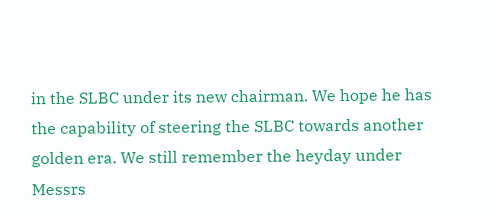in the SLBC under its new chairman. We hope he has the capability of steering the SLBC towards another golden era. We still remember the heyday under Messrs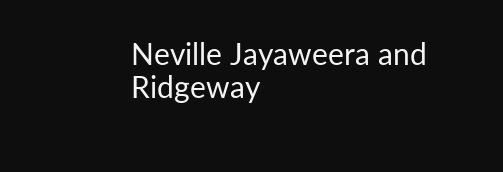Neville Jayaweera and Ridgeway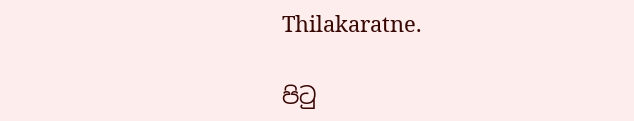Thilakaratne.

පිටු